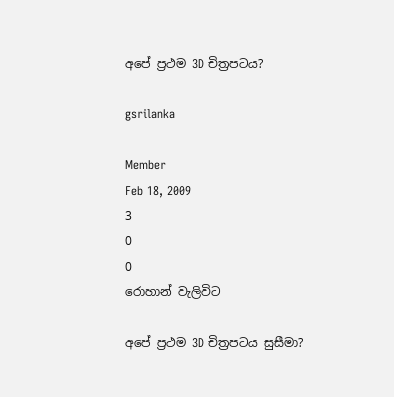අපේ ප්‍රථම 3D චිත්‍රපටය?

gsrilanka

Member
Feb 18, 2009
3
0
0
රොහාන් වැලිවිට

අපේ ප්‍රථම 3D චිත්‍රපටය සුසීමා?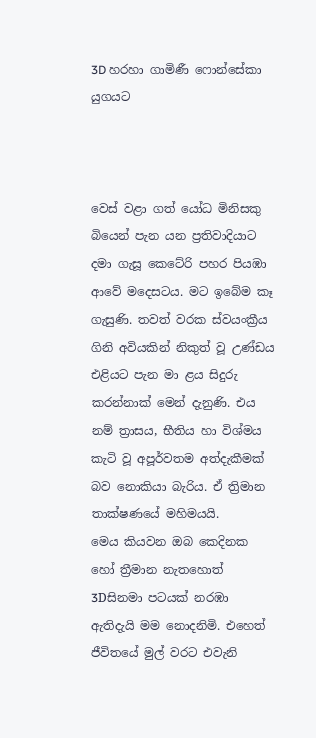3D හරහා ගාමිණී ෆොන්සේකා යුගයට



වෙස් වළා ගත් යෝධ මිනිසකු බියෙන් පැන යන ප්‍රතිවාදියාට දමා ගැසූ කෙටේරි පහර පියඹා ආවේ මදෙසටය. මට ඉබේම කෑ ගැසුණි. තවත් වරක ස්වයංක්‍රීය ගිනි අවියකින් නිකුත් වූ උණ්ඩය එළියට පැන මා ළය සිදුරු කරන්නාක් මෙන් දැනුණි. එය නම් ත්‍රාසය, භීතිය හා විශ්මය කැටි වූ අපූර්වතම අත්දැකීමක් බව නොකියා බැරිය. ඒ ත්‍රිමාන තාක්ෂණයේ මහිමයයි.
මෙය කියවන ඔබ කෙදිනක හෝ ත්‍රීමාන නැතහොත් 3Dසිනමා පටයක් නරඹා ඇතිදැයි මම නොදනිමි. එහෙත් ජීවිතයේ මුල් වරට එවැනි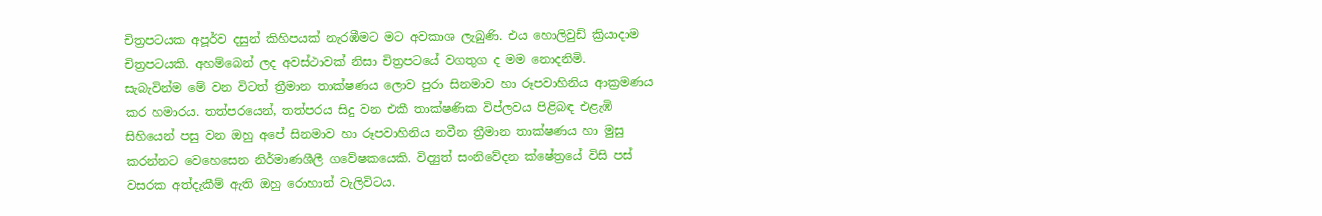චිත්‍රපටයක අපූර්ව දසුන් කිහිපයක් නැරඹීමට මට අවකාශ ලැබුණි. එය හොලිවුඩ් ක්‍රියාදාම චිත්‍රපටයකි. අහම්බෙන් ලද අවස්ථාවක් නිසා චිත්‍රපටයේ වගතුග ද මම නොදනිමි.
සැබැවින්ම මේ වන විටත් ත්‍රීමාන තාක්ෂණය ලොව පුරා සිනමාව හා රූපවාහිනිය ආක්‍රමණය කර හමාරය. තත්පරයෙන්, තත්පරය සිදු වන එකී තාක්ෂණික විප්ලවය පිළිබඳ එළැඹි සිහියෙන් පසු වන ඔහු අපේ සිනමාව හා රූපවාහිනිය නවීන ත්‍රීමාන තාක්ෂණය හා මුසු කරන්නට වෙහෙසෙන නිර්මාණශීලී ගවේෂකයෙකි. විද්‍යුත් සංනිවේදන ක්ෂේත්‍රයේ විසි පස් වසරක අත්දැකීම් ඇති ඔහු රොහාන් වැලිවිටය.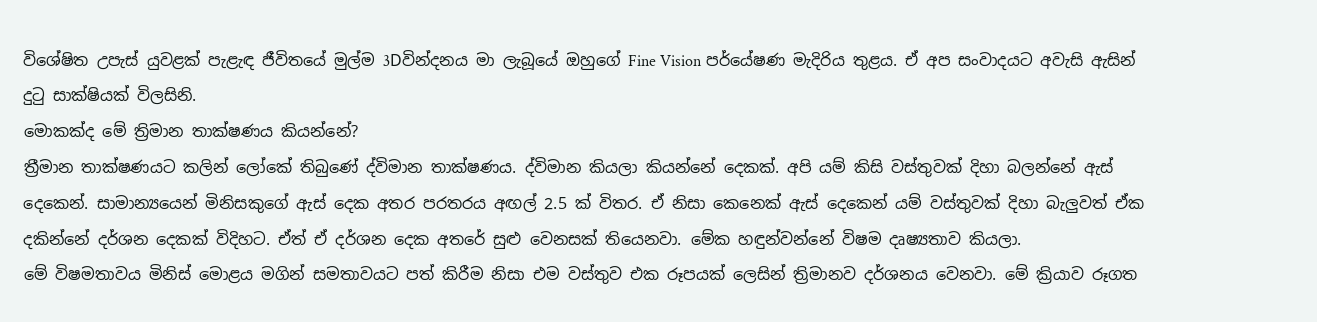විශේෂිත උපැස් යුවළක් පැළැඳ ජීවිතයේ මුල්ම 3Dවින්දනය මා ලැබූයේ ඔහුගේ Fine Vision පර්යේෂණ මැදිරිය තුළය. ඒ අප සංවාදයට අවැසි ඇසින් දුටු සාක්ෂියක් විලසිනි.
මොකක්ද මේ ත්‍රිමාන තාක්ෂණය කියන්නේ?
ත්‍රීමාන තාක්ෂණයට කලින් ලෝකේ තිබුණේ ද්විමාන තාක්ෂණය. ද්විමාන කියලා කියන්නේ දෙකක්. අපි යම් කිසි වස්තුවක් දිහා බලන්නේ ඇස් දෙකෙන්. සාමාන්‍යයෙන් මිනිසකුගේ ඇස් දෙක අතර පරතරය අඟල් 2.5 ක් විතර. ඒ නිසා කෙනෙක් ඇස් දෙකෙන් යම් වස්තුවක් දිහා බැලුවත් ඒක දකින්නේ දර්ශන දෙකක් විදිහට. ඒත් ඒ දර්ශන දෙක අතරේ සුළු වෙනසක් තියෙනවා. මේක හඳුන්වන්නේ විෂම දෘෂ්‍යතාව කියලා.
මේ විෂමතාවය මිනිස් මොළය මගින් සමතාවයට පත් කිරීම නිසා එම වස්තුව එක රූපයක් ලෙසින් ත්‍රිමානව දර්ශනය වෙනවා. මේ ක්‍රියාව රූගත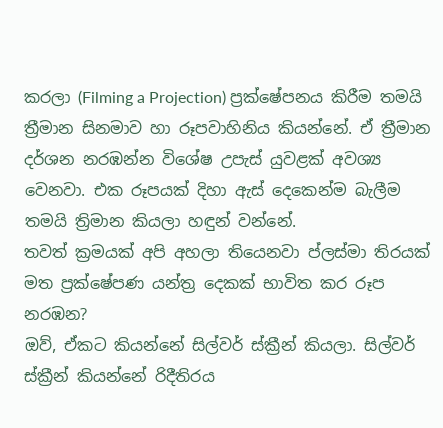කරලා (Filming a Projection) ප්‍රක්ෂේපනය කිරීම තමයි ත්‍රීමාන සිනමාව හා රූපවාහිනිය කියන්නේ. ඒ ත්‍රීමාන දර්ශන නරඹන්න විශේෂ උපැස් යුවළක් අවශ්‍ය වෙනවා. එක රූපයක් දිහා ඇස් දෙකෙන්ම බැලීම තමයි ත්‍රිමාන කියලා හඳුන් වන්නේ.
තවත් ක්‍රමයක් අපි අහලා තියෙනවා ප්ලස්මා තිරයක් මත ප්‍රක්ෂේපණ යන්ත්‍ර දෙකක් භාවිත කර රූප නරඹන?
ඔව්, ඒකට කියන්නේ සිල්වර් ස්ක්‍රීන් කියලා. සිල්වර් ස්ක්‍රීන් කියන්නේ රිදීතිරය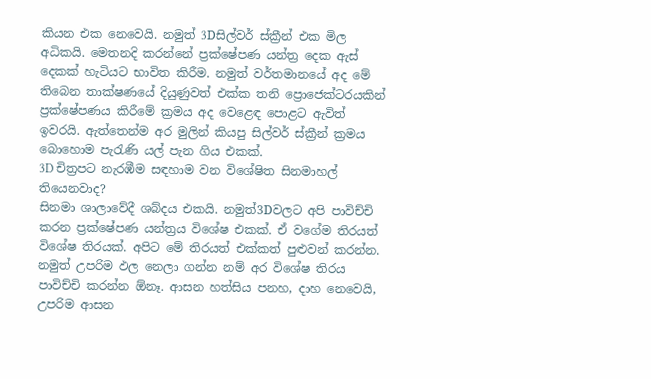කියන එක නෙවෙයි. නමුත් 3Dසිල්වර් ස්ක්‍රීන් එක මිල අධිකයි. මෙතනදි කරන්නේ ප්‍රක්ෂේපණ යන්ත්‍ර දෙක ඇස් දෙකක් හැටියට භාවිත කිරීම. නමුත් වර්තමානයේ අද මේ තිබෙන තාක්ෂණයේ දියුණුවත් එක්ක තනි ප්‍රොජෙක්ටරයකින් ප්‍රක්ෂේපණය කිරීමේ ක්‍රමය අද වෙළෙඳ පොළට ඇවිත් ඉවරයි. ඇත්තෙන්ම අර මුලින් කියපු සිල්වර් ස්ක්‍රීන් ක්‍රමය බොහොම පැරැණි යල් පැන ගිය එකක්.
3D චිත්‍රපට නැරඹීම සඳහාම වන විශේෂිත සිනමාහල් තියෙනවාද?
සිනමා ශාලාවේදී ශබ්දය එකයි. නමුත්3Dවලට අපි පාවිච්චි කරන ප්‍රක්ෂේපණ යන්ත්‍රය විශේෂ එකක්. ඒ වගේම තිරයත් විශේෂ තිරයක්. අපිට මේ තිරයත් එක්කත් පුළුවන් කරන්න. නමුත් උපරිම ඵල නෙලා ගන්න නම් අර විශේෂ තිරය පාවිච්චි කරන්න ඕනෑ. ආසන හත්සිය පනහ, දාහ නෙවෙයි, උපරිම ආසන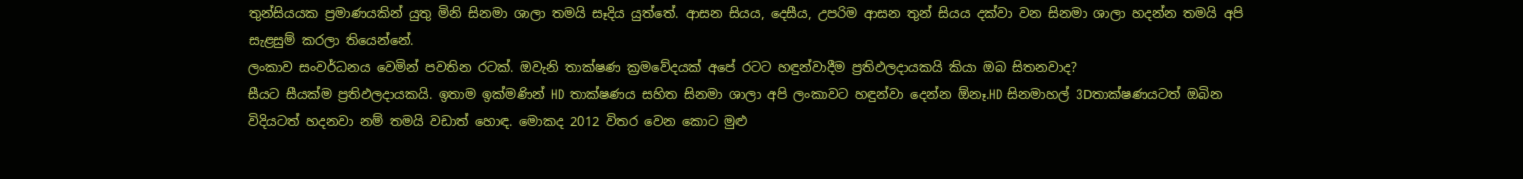තුන්සියයක ප්‍රමාණයකින් යුතු මිනි සිනමා ශාලා තමයි සෑදිය යුත්තේ. ආසන සියය, දෙසීය, උපරිම ආසන තුන් සියය දක්වා වන සිනමා ශාලා හදන්න තමයි අපි සැළසුම් කරලා තියෙන්නේ.
ලංකාව සංවර්ධනය වෙමින් පවතින රටක්. ඔවැනි තාක්ෂණ ක්‍රමවේදයක් අපේ රටට හඳුන්වාදීම ප්‍රතිඵලදායකයි කියා ඔබ සිතනවාද?
සීයට සීයක්ම ප්‍රතිඵලදායකයි. ඉතාම ඉක්මණින් HD තාක්ෂණය සහිත සිනමා ශාලා අපි ලංකාවට හඳුන්වා දෙන්න ඕනෑ.HD සිනමාහල් 3Dතාක්ෂණයටත් ඔබින විදියටත් හදනවා නම් තමයි වඩාත් හොඳ. මොකද 2012 විතර වෙන කොට මුළු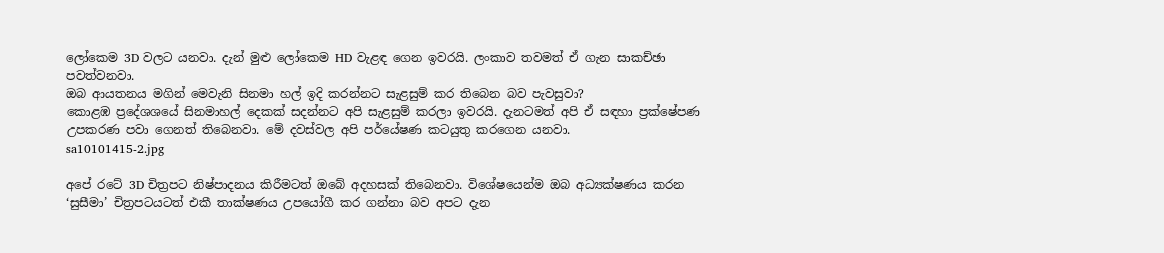ලෝකෙම 3D වලට යනවා. දැන් මුළු ලෝකෙම HD වැළඳ ගෙන ඉවරයි. ලංකාව තවමත් ඒ ගැන සාකච්ඡා පවත්වනවා.
ඔබ ආයතනය මගින් මෙවැනි සිනමා හල් ඉදි කරන්නට සැළසුම් කර තිබෙන බව පැවසුවා?
කොළඹ ප්‍රදේශශයේ සිනමාහල් දෙකක් සදන්නට අපි සැළසුම් කරලා ඉවරයි. දැනටමත් අපි ඒ සඳහා ප්‍රක්ෂේපණ උපකරණ පවා ගෙනත් තිබෙනවා. මේ දවස්වල අපි පර්යේෂණ කටයුතු කරගෙන යනවා.
sa10101415-2.jpg

අපේ රටේ 3D චිත්‍රපට නිෂ්පාදනය කිරීමටත් ඔබේ අදහසක් තිබෙනවා. විශේෂයෙන්ම ඔබ අධ්‍යක්ෂණය කරන ‘සුසීමා’ චිත්‍රපටයටත් එකී තාක්ෂණය උපයෝගී කර ගන්නා බව අපට දැන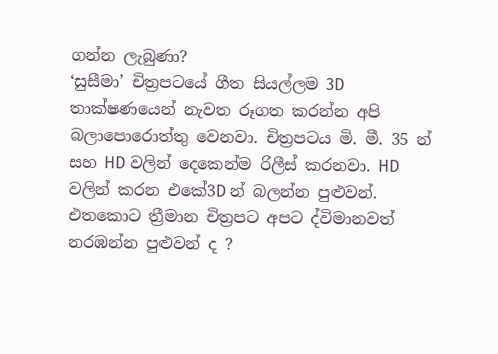ගන්න ලැබුණා?
‘සුසීමා’ චිත්‍රපටයේ ගීත සියල්ලම 3D තාක්ෂණයෙන් නැවත රූගත කරන්න අපි බලාපොරොත්තු වෙනවා. චිත්‍රපටය මි. මී. 35 න් සහ HD වලින් දෙකෙන්ම රිලීස් කරනවා. HD වලින් කරන එකේ3D න් බලන්න පුළුවන්.
එතකොට ත්‍රීමාන චිත්‍රපට අපට ද්විමානවත් නරඹන්න පුළුවන් ද ?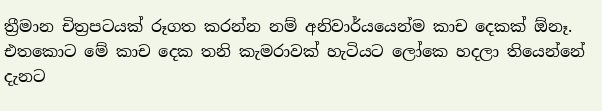ත්‍රීමාන චිත්‍රපටයක් රූගත කරන්න නම් අනිවාර්යයෙන්ම කාච දෙකක් ඕනෑ. එතකොට මේ කාච දෙක තනි කැමරාවක් හැටියට ලෝකෙ හදලා තියෙන්නේ දැනට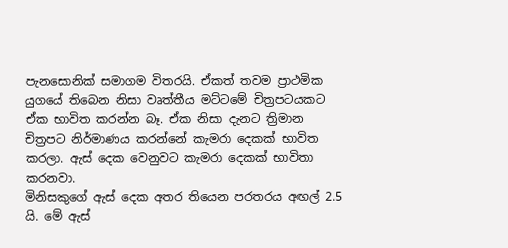පැනසොනික් සමාගම විතරයි. ඒකත් තවම ප්‍රාථමික යුගයේ තිබෙන නිසා වෘත්තීය මට්ටමේ චිත්‍රපටයකට ඒක භාවිත කරන්න බෑ. ඒක නිසා දැනට ත්‍රිමාන චිත්‍රපට නිර්මාණය කරන්නේ කැමරා දෙකක් භාවිත කරලා. ඇස් දෙක වෙනුවට කැමරා දෙකක් භාවිතා කරනවා.
මිනිසකුගේ ඇස් දෙක අතර තියෙන පරතරය අඟල් 2.5 යි. මේ ඇස්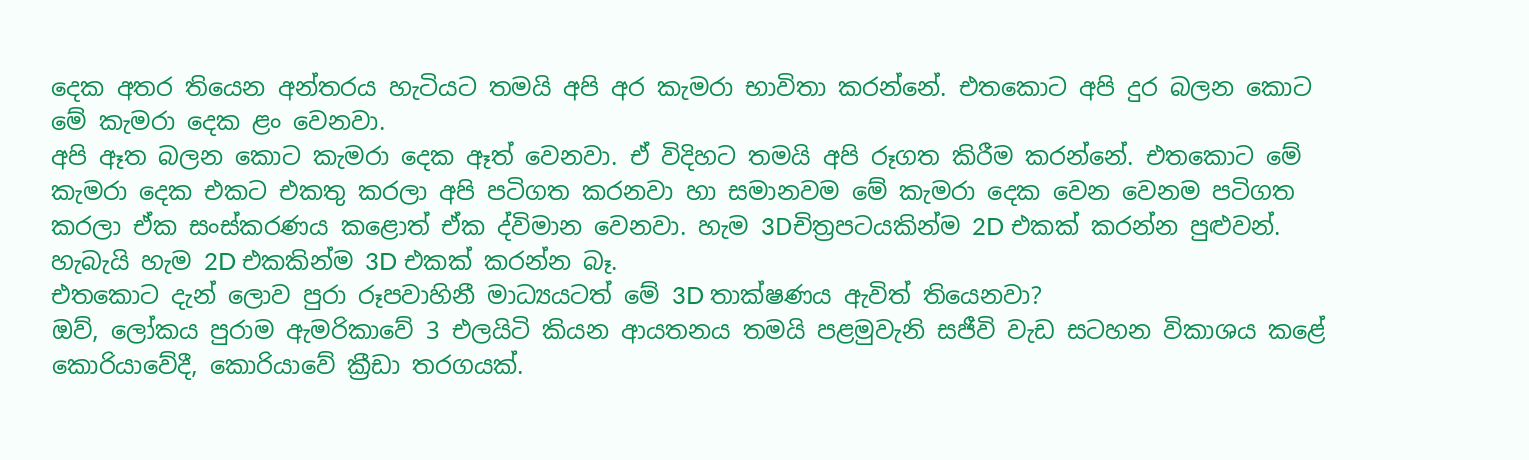දෙක අතර තියෙන අන්තරය හැටියට තමයි අපි අර කැමරා භාවිතා කරන්නේ. එතකොට අපි දුර බලන කොට මේ කැමරා දෙක ළං වෙනවා.
අපි ඈත බලන කොට කැමරා දෙක ඈත් වෙනවා. ඒ විදිහට තමයි අපි රූගත කිරීම කරන්නේ. එතකොට මේ කැමරා දෙක එකට එකතු කරලා අපි පටිගත කරනවා හා සමානවම මේ කැමරා දෙක වෙන වෙනම පටිගත කරලා ඒක සංස්කරණය කළොත් ඒක ද්විමාන වෙනවා. හැම 3Dචිත්‍රපටයකින්ම 2D එකක් කරන්න පුළුවන්. හැබැයි හැම 2D එකකින්ම 3D එකක් කරන්න බෑ.
එතකොට දැන් ලොව පුරා රූපවාහිනී මාධ්‍යයටත් මේ 3D තාක්ෂණය ඇවිත් තියෙනවා?
ඔව්, ලෝකය පුරාම ඇමරිකාවේ 3 එලයිටි කියන ආයතනය තමයි පළමුවැනි සජීවි වැඩ සටහන විකාශය කළේ කොරියාවේදී, කොරියාවේ ක්‍රීඩා තරගයක්.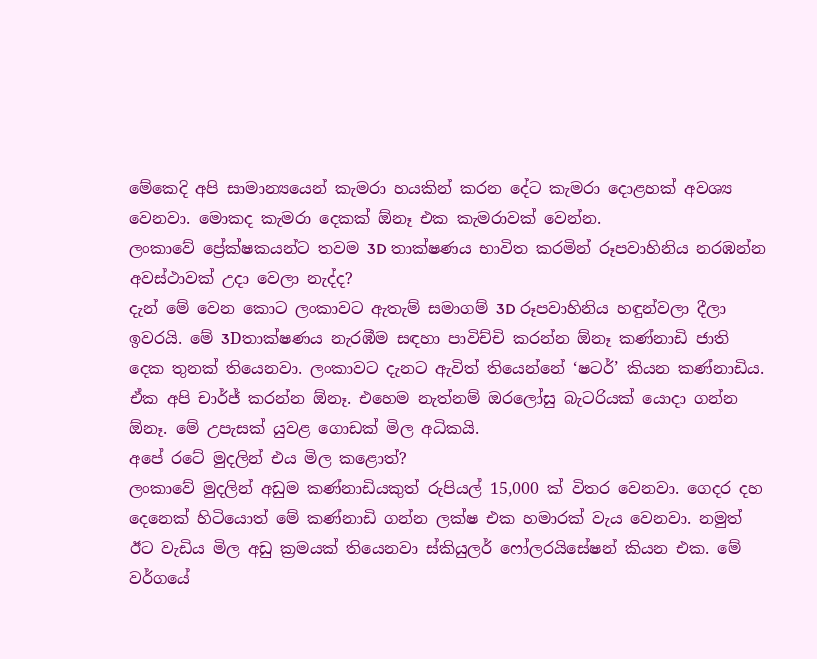මේකෙදි අපි සාමාන්‍යයෙන් කැමරා හයකින් කරන දේට කැමරා දොළහක් අවශ්‍ය වෙනවා. මොකද කැමරා දෙකක් ඕනෑ එක කැමරාවක් වෙන්න.
ලංකාවේ ප්‍රේක්ෂකයන්ට තවම 3D තාක්ෂණය භාවිත කරමින් රූපවාහිනිය නරඹන්න අවස්ථාවක් උදා වෙලා නැද්ද?
දැන් මේ වෙන කොට ලංකාවට ඇතැම් සමාගම් 3D රූපවාහිනිය හඳුන්වලා දීලා ඉවරයි. මේ 3Dතාක්ෂණය නැරඹීම සඳහා පාවිච්චි කරන්න ඕනෑ කණ්නාඩි ජාති දෙක තුනක් තියෙනවා. ලංකාවට දැනට ඇවිත් තියෙන්නේ ‘ෂටර්’ කියන කණ්නාඩිය. ඒක අපි චාර්ජ් කරන්න ඕනෑ. එහෙම නැත්නම් ඔරලෝසු බැටරියක් යොදා ගන්න ඕනෑ. මේ උපැසක් යුවළ ගොඩක් මිල අධිකයි.
අපේ රටේ මුදලින් එය මිල කළොත්?
ලංකාවේ මුදලින් අඩුම කණ්නාඩියකුත් රුපියල් 15,000 ක් විතර වෙනවා. ගෙදර දහ දෙනෙක් හිටියොත් මේ කණ්නාඩි ගන්න ලක්ෂ එක හමාරක් වැය වෙනවා. නමුත් ඊට වැඩිය මිල අඩු ක්‍රමයක් තියෙනවා ස්කියුලර් ෆෝලරයිසේෂන් කියන එක. මේ වර්ගයේ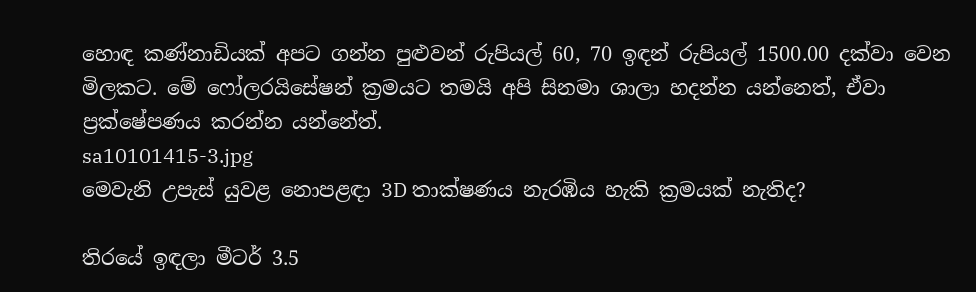හොඳ කණ්නාඩියක් අපට ගන්න පුළුවන් රුපියල් 60, 70 ඉඳන් රුපියල් 1500.00 දක්වා වෙන මිලකට. මේ ෆෝලරයිසේෂන් ක්‍රමයට තමයි අපි සිනමා ශාලා හදන්න යන්නෙත්, ඒවා ප්‍රක්ෂේපණය කරන්න යන්නේත්.
sa10101415-3.jpg
මෙවැනි උපැස් යුවළ නොපළඳා 3D තාක්ෂණය නැරඹිය හැකි ක්‍රමයක් නැතිද?

තිරයේ ඉඳලා මීටර් 3.5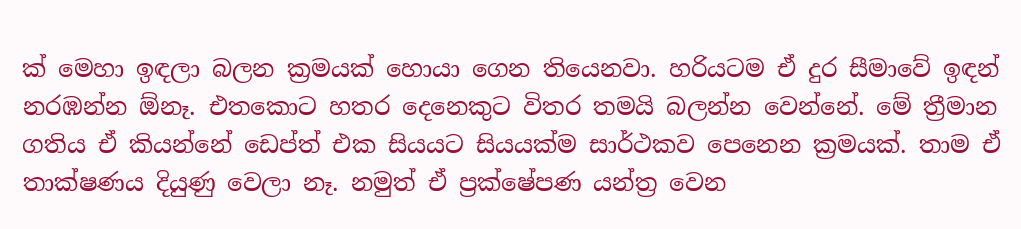ක් මෙහා ඉඳලා බලන ක්‍රමයක් හොයා ගෙන තියෙනවා. හරියටම ඒ දුර සීමාවේ ඉඳන් නරඹන්න ඕනෑ. එතකොට හතර දෙනෙකුට විතර තමයි බලන්න වෙන්නේ. මේ ත්‍රීමාන ගතිය ඒ කියන්නේ ඩෙප්ත් එක සියයට සියයක්ම සාර්ථකව පෙනෙන ක්‍රමයක්. තාම ඒ තාක්ෂණය දියුණු වෙලා නෑ. නමුත් ඒ ප්‍රක්ෂේපණ යන්ත්‍ර වෙන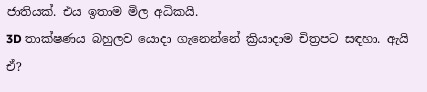ජාතියක්. එය ඉතාම මිල අධිකයි.
3D තාක්ෂණය බහුලව යොදා ගැනෙන්නේ ක්‍රියාදාම චිත්‍රපට සඳහා. ඇයි ඒ?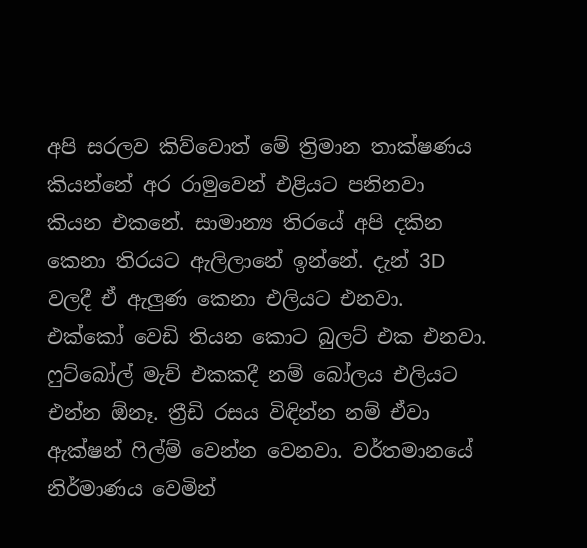අපි සරලව කිව්වොත් මේ ත්‍රිමාන තාක්ෂණය කියන්නේ අර රාමුවෙන් එළියට පනිනවා කියන එකනේ. සාමාන්‍ය තිරයේ අපි දකින කෙනා තිරයට ඇලිලානේ ඉන්නේ. දැන් 3D වලදී ඒ ඇලුණ කෙනා එලියට එනවා. එක්කෝ වෙඩි තියන කොට බුලට් එක එනවා. ෆුට්බෝල් මැච් එකකදී නම් බෝලය එලියට එන්න ඕනෑ. ත්‍රීඩි රසය විඳින්න නම් ඒවා ඇක්ෂන් ෆිල්ම් වෙන්න වෙනවා. වර්තමානයේ නිර්මාණය වෙමින්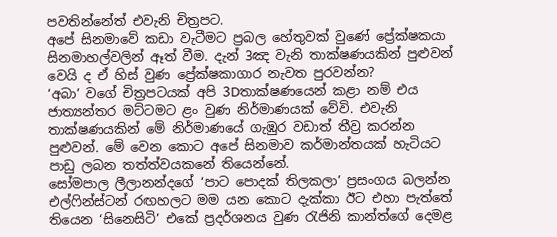පවතින්නේත් එවැනි චිත්‍රපට.
අපේ සිනමාවේ කඩා වැටීමට ප්‍රබල හේතුවක් වුණේ ප්‍රේක්ෂකයා සිනමාහල්වලින් ඈත් වීම. දැන් 3ඤ වැනි තාක්ෂණයකින් පුළුවන් වෙයි ද ඒ හිස් වුණ ප්‍රේක්ෂකාගාර නැවත පුරවන්න?
‘අබා’ වගේ චිත්‍රපටයක් අපි 3Dතාක්ෂණයෙන් කළා නම් එය ජාත්‍යන්තර මට්ටමට ළං වුණ නිර්මාණයක් වේවි. එවැනි තාක්ෂණයකින් මේ නිර්මාණයේ ගැඹුර වඩාත් තීව්‍ර කරන්න පුළුවන්. මේ වෙන කොට අපේ සිනමාව කර්මාන්තයක් හැටියට පාඩු ලබන තත්ත්වයකනේ තියෙන්නේ.
සෝමපාල ලීලානන්දගේ ‘පාට පොදක් තිලකලා’ ප්‍රසංගය බලන්න එල්ෆින්ස්ටන් රඟහලට මම යන කොට දැක්කා ඊට එහා පැත්තේ තියෙන ‘සිනෙසිටි’ එකේ ප්‍රදර්ශනය වුණ රැජිනි කාන්ත්ගේ දෙමළ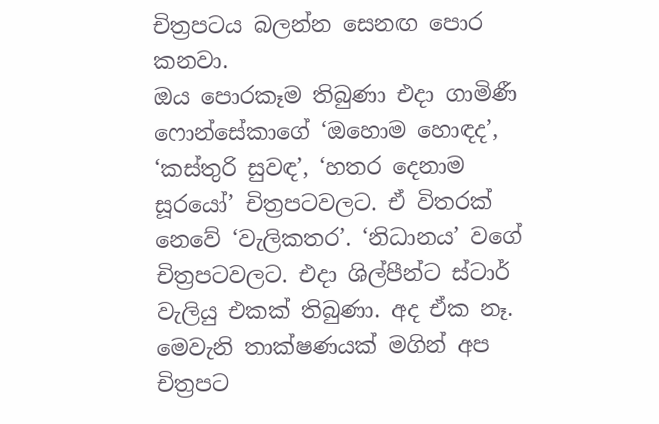චිත්‍රපටය බලන්න සෙනඟ පොර කනවා.
ඔය පොරකෑම තිබුණා එදා ගාමිණී ෆොන්සේකාගේ ‘ඔහොම හොඳද’, ‘කස්තුරි සුවඳ’, ‘හතර දෙනාම සූරයෝ’ චිත්‍රපටවලට. ඒ විතරක් නෙවේ ‘වැලිකතර’. ‘නිධානය’ වගේ චිත්‍රපටවලට. එදා ශිල්පීන්ට ස්ටාර් වැලියු එකක් තිබුණා. අද ඒක නෑ. මෙවැනි තාක්ෂණයක් මගින් අප චිත්‍රපට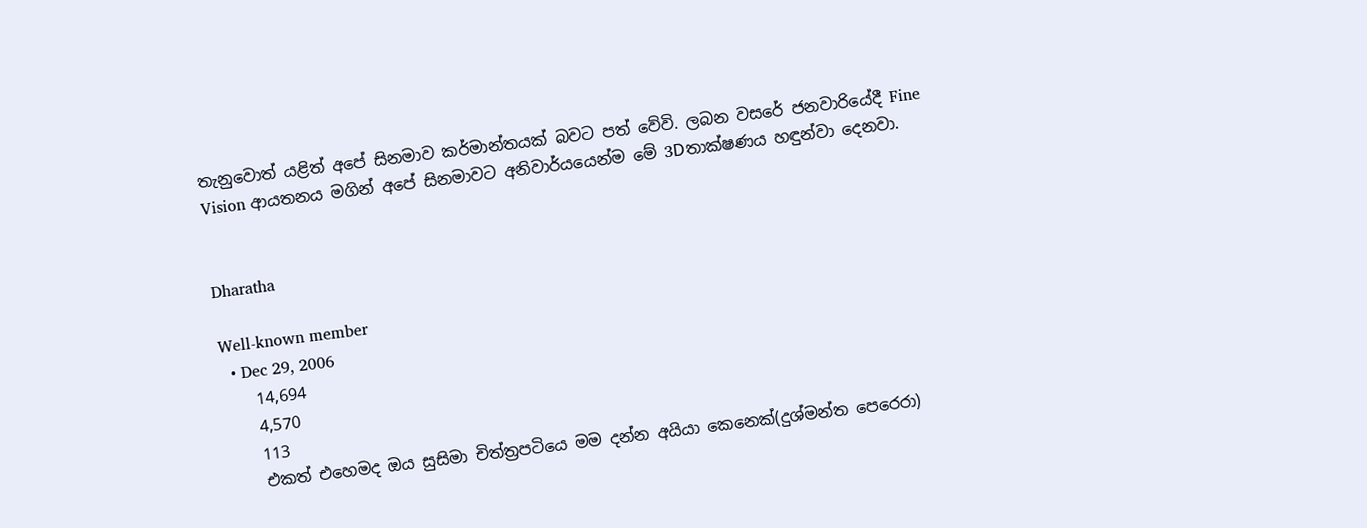තැනුවොත් යළිත් අපේ සිනමාව කර්මාන්තයක් බවට පත් වේවි. ලබන වසරේ ජනවාරියේදී Fine Vision ආයතනය මගින් අපේ සිනමාවට අනිවාර්යයෙන්ම මේ 3Dතාක්ෂණය හඳුන්වා දෙනවා.


Dharatha

Well-known member
  • Dec 29, 2006
    14,694
    4,570
    113
    එකත් එහෙමද ඔය සුසිමා චිත්ත්‍රපටියෙ මම දන්න අයියා කෙනෙක්(දුශ්මන්ත පෙරෙරා)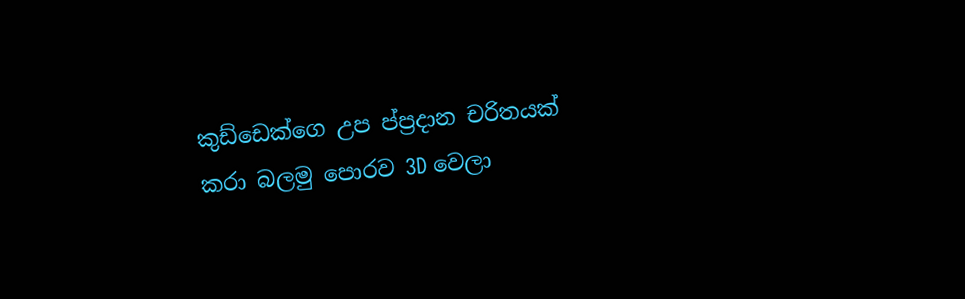කුඩ්ඩෙක්ගෙ උප ප්‍ප්‍රදාන චරිතයක් කරා බලමු පොරව 3D වෙලා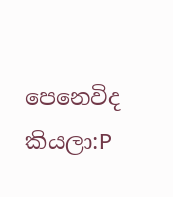පෙනෙවිද කියලා:P